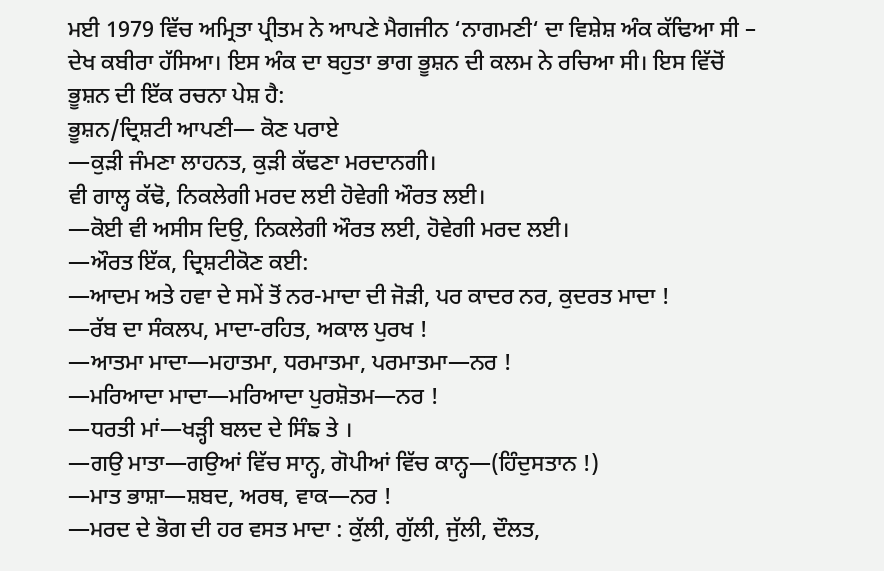ਮਈ 1979 ਵਿੱਚ ਅਮ੍ਰਿਤਾ ਪ੍ਰੀਤਮ ਨੇ ਆਪਣੇ ਮੈਗਜੀਨ ‘ਨਾਗਮਣੀ‘ ਦਾ ਵਿਸ਼ੇਸ਼ ਅੰਕ ਕੱਢਿਆ ਸੀ – ਦੇਖ ਕਬੀਰਾ ਹੱਸਿਆ। ਇਸ ਅੰਕ ਦਾ ਬਹੁਤਾ ਭਾਗ ਭੂਸ਼ਨ ਦੀ ਕਲਮ ਨੇ ਰਚਿਆ ਸੀ। ਇਸ ਵਿੱਚੋਂ ਭੂਸ਼ਨ ਦੀ ਇੱਕ ਰਚਨਾ ਪੇਸ਼ ਹੈ:
ਭੂਸ਼ਨ/ਦ੍ਰਿਸ਼ਟੀ ਆਪਣੀ— ਕੋਣ ਪਰਾਏ
—ਕੁੜੀ ਜੰਮਣਾ ਲਾਹਨਤ, ਕੁੜੀ ਕੱਢਣਾ ਮਰਦਾਨਗੀ।
ਵੀ ਗਾਲ੍ਹ ਕੱਢੋ, ਨਿਕਲੇਗੀ ਮਰਦ ਲਈ ਹੋਵੇਗੀ ਔਰਤ ਲਈ।
—ਕੋਈ ਵੀ ਅਸੀਸ ਦਿਉ, ਨਿਕਲੇਗੀ ਔਰਤ ਲਈ, ਹੋਵੇਗੀ ਮਰਦ ਲਈ।
—ਔਰਤ ਇੱਕ, ਦ੍ਰਿਸ਼ਟੀਕੋਣ ਕਈ:
—ਆਦਮ ਅਤੇ ਹਵਾ ਦੇ ਸਮੇਂ ਤੋਂ ਨਰ-ਮਾਦਾ ਦੀ ਜੋੜੀ, ਪਰ ਕਾਦਰ ਨਰ, ਕੁਦਰਤ ਮਾਦਾ !
—ਰੱਬ ਦਾ ਸੰਕਲਪ, ਮਾਦਾ-ਰਹਿਤ, ਅਕਾਲ ਪੁਰਖ !
—ਆਤਮਾ ਮਾਦਾ—ਮਹਾਤਮਾ, ਧਰਮਾਤਮਾ, ਪਰਮਾਤਮਾ—ਨਰ !
—ਮਰਿਆਦਾ ਮਾਦਾ—ਮਰਿਆਦਾ ਪੁਰਸ਼ੋਤਮ—ਨਰ !
—ਧਰਤੀ ਮਾਂ—ਖੜ੍ਹੀ ਬਲਦ ਦੇ ਸਿੰਙ ਤੇ ।
—ਗਉ ਮਾਤਾ—ਗਉਆਂ ਵਿੱਚ ਸਾਨ੍ਹ, ਗੋਪੀਆਂ ਵਿੱਚ ਕਾਨ੍ਹ—(ਹਿੰਦੁਸਤਾਨ !)
—ਮਾਤ ਭਾਸ਼ਾ—ਸ਼ਬਦ, ਅਰਥ, ਵਾਕ—ਨਰ !
—ਮਰਦ ਦੇ ਭੋਗ ਦੀ ਹਰ ਵਸਤ ਮਾਦਾ : ਕੁੱਲੀ, ਗੁੱਲੀ, ਜੁੱਲੀ, ਦੌਲਤ,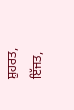ਸ਼ੁਹਰਤ, ਇੱਜਤ,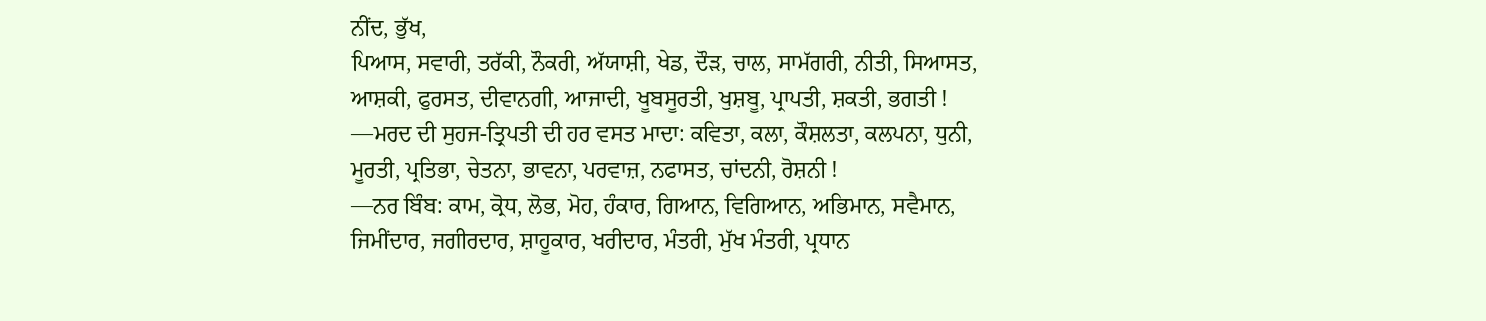ਨੀਂਦ, ਭੁੱਖ,
ਪਿਆਸ, ਸਵਾਰੀ, ਤਰੱਕੀ, ਨੌਕਰੀ, ਅੱਯਾਸ਼ੀ, ਖੇਡ, ਦੌੜ, ਚਾਲ, ਸਾਮੱਗਰੀ, ਨੀਤੀ, ਸਿਆਸਤ,
ਆਸ਼ਕੀ, ਫੁਰਸਤ, ਦੀਵਾਨਗੀ, ਆਜਾਦੀ, ਖੂਬਸੂਰਤੀ, ਖੁਸ਼ਬੂ, ਪ੍ਰਾਪਤੀ, ਸ਼ਕਤੀ, ਭਗਤੀ !
—ਮਰਦ ਦੀ ਸੁਹਜ-ਤ੍ਰਿਪਤੀ ਦੀ ਹਰ ਵਸਤ ਮਾਦਾ: ਕਵਿਤਾ, ਕਲਾ, ਕੌਸ਼ਲਤਾ, ਕਲਪਨਾ, ਧੁਨੀ,
ਮੂਰਤੀ, ਪ੍ਰਤਿਭਾ, ਚੇਤਨਾ, ਭਾਵਨਾ, ਪਰਵਾਜ਼, ਨਫਾਸਤ, ਚਾਂਦਨੀ, ਰੋਸ਼ਨੀ !
—ਨਰ ਬਿੰਬ: ਕਾਮ, ਕ੍ਰੋਧ, ਲੋਭ, ਮੋਹ, ਹੰਕਾਰ, ਗਿਆਨ, ਵਿਗਿਆਨ, ਅਭਿਮਾਨ, ਸਵੈਮਾਨ,
ਜਿਮੀਂਦਾਰ, ਜਗੀਰਦਾਰ, ਸ਼ਾਹੂਕਾਰ, ਖਰੀਦਾਰ, ਮੰਤਰੀ, ਮੁੱਖ ਮੰਤਰੀ, ਪ੍ਰਧਾਨ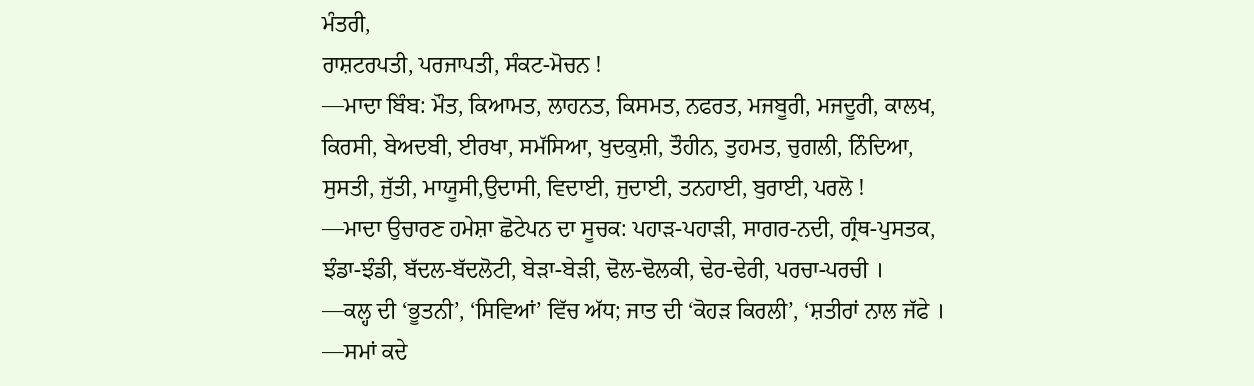ਮੰਤਰੀ,
ਰਾਸ਼ਟਰਪਤੀ, ਪਰਜਾਪਤੀ, ਸੰਕਟ-ਮੋਚਨ !
—ਮਾਦਾ ਬਿੰਬ: ਮੌਤ, ਕਿਆਮਤ, ਲਾਹਨਤ, ਕਿਸਮਤ, ਨਫਰਤ, ਮਜਬੂਰੀ, ਮਜਦੂਰੀ, ਕਾਲਖ,
ਕਿਰਸੀ, ਬੇਅਦਬੀ, ਈਰਖਾ, ਸਮੱਸਿਆ, ਖੁਦਕੁਸ਼ੀ, ਤੌਹੀਨ, ਤੁਹਮਤ, ਚੁਗਲੀ, ਨਿੰਦਿਆ,
ਸੁਸਤੀ, ਜੁੱਤੀ, ਮਾਯੂਸੀ,ਉਦਾਸੀ, ਵਿਦਾਈ, ਜੁਦਾਈ, ਤਨਹਾਈ, ਬੁਰਾਈ, ਪਰਲੋ !
—ਮਾਦਾ ਉਚਾਰਣ ਹਮੇਸ਼ਾ ਛੋਟੇਪਨ ਦਾ ਸੂਚਕ: ਪਹਾੜ-ਪਹਾੜੀ, ਸਾਗਰ-ਨਦੀ, ਗ੍ਰੰਥ-ਪੁਸਤਕ,
ਝੰਡਾ-ਝੰਡੀ, ਬੱਦਲ-ਬੱਦਲੋਟੀ, ਬੇੜਾ-ਬੇੜੀ, ਢੋਲ-ਢੋਲਕੀ, ਢੇਰ-ਢੇਰੀ, ਪਰਚਾ-ਪਰਚੀ ।
—ਕਲ੍ਹ ਦੀ ‘ਭੂਤਨੀ’, ‘ਸਿਵਿਆਂ’ ਵਿੱਚ ਅੱਧ; ਜਾਤ ਦੀ ‘ਕੋਹੜ ਕਿਰਲੀ’, ‘ਸ਼ਤੀਰਾਂ ਨਾਲ ਜੱਫੇ ।
—ਸਮਾਂ ਕਦੇ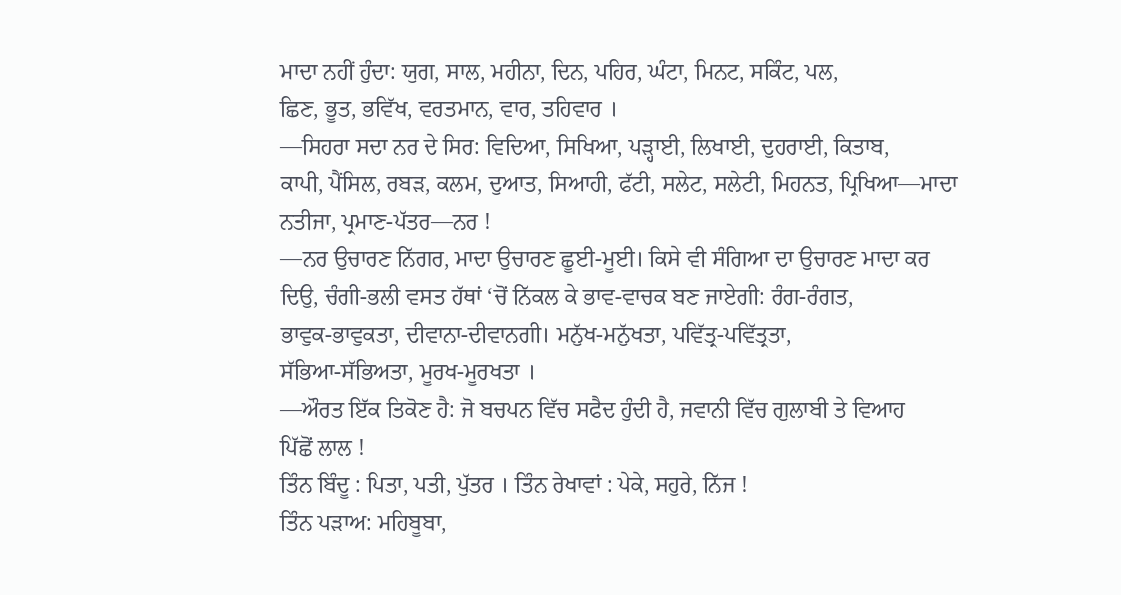ਮਾਦਾ ਨਹੀਂ ਹੁੰਦਾ: ਯੁਗ, ਸਾਲ, ਮਹੀਨਾ, ਦਿਨ, ਪਹਿਰ, ਘੰਟਾ, ਮਿਨਟ, ਸਕਿੰਟ, ਪਲ,
ਛਿਣ, ਭੂਤ, ਭਵਿੱਖ, ਵਰਤਮਾਨ, ਵਾਰ, ਤਹਿਵਾਰ ।
—ਸਿਹਰਾ ਸਦਾ ਨਰ ਦੇ ਸਿਰ: ਵਿਦਿਆ, ਸਿਖਿਆ, ਪੜ੍ਹਾਈ, ਲਿਖਾਈ, ਦੁਹਰਾਈ, ਕਿਤਾਬ,
ਕਾਪੀ, ਪੈਂਸਿਲ, ਰਬੜ, ਕਲਮ, ਦੁਆਤ, ਸਿਆਹੀ, ਫੱਟੀ, ਸਲੇਟ, ਸਲੇਟੀ, ਮਿਹਨਤ, ਪ੍ਰਿਖਿਆ—ਮਾਦਾ
ਨਤੀਜਾ, ਪ੍ਰਮਾਣ-ਪੱਤਰ—ਨਰ !
—ਨਰ ਉਚਾਰਣ ਨਿੱਗਰ, ਮਾਦਾ ਉਚਾਰਣ ਛੂਈ-ਮੂਈ। ਕਿਸੇ ਵੀ ਸੰਗਿਆ ਦਾ ਉਚਾਰਣ ਮਾਦਾ ਕਰ
ਦਿਉ, ਚੰਗੀ-ਭਲੀ ਵਸਤ ਹੱਥਾਂ ‘ਚੋਂ ਨਿੱਕਲ ਕੇ ਭਾਵ-ਵਾਚਕ ਬਣ ਜਾਏਗੀ: ਰੰਗ-ਰੰਗਤ,
ਭਾਵੁਕ-ਭਾਵੁਕਤਾ, ਦੀਵਾਨਾ-ਦੀਵਾਨਗੀ। ਮਨੁੱਖ-ਮਨੁੱਖਤਾ, ਪਵਿੱਤ੍ਰ-ਪਵਿੱਤ੍ਰਤਾ,
ਸੱਭਿਆ-ਸੱਭਿਅਤਾ, ਮੂਰਖ-ਮੂਰਖਤਾ ।
—ਔਰਤ ਇੱਕ ਤਿਕੋਣ ਹੈ: ਜੋ ਬਚਪਨ ਵਿੱਚ ਸਫੈਦ ਹੁੰਦੀ ਹੈ, ਜਵਾਨੀ ਵਿੱਚ ਗੁਲਾਬੀ ਤੇ ਵਿਆਹ
ਪਿੱਛੋਂ ਲਾਲ !
ਤਿੰਨ ਬਿੰਦੂ : ਪਿਤਾ, ਪਤੀ, ਪੁੱਤਰ । ਤਿੰਨ ਰੇਖਾਵਾਂ : ਪੇਕੇ, ਸਹੁਰੇ, ਨਿੱਜ !
ਤਿੰਨ ਪੜਾਅ: ਮਹਿਬੂਬਾ,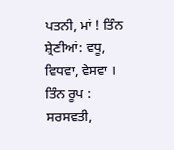ਪਤਨੀ, ਮਾਂ ! ਤਿੰਨ ਸ਼੍ਰੇਣੀਆਂ: ਵਧੂ, ਵਿਧਵਾ, ਵੇਸਵਾ ।
ਤਿੰਨ ਰੂਪ : ਸਰਸਵਤੀ,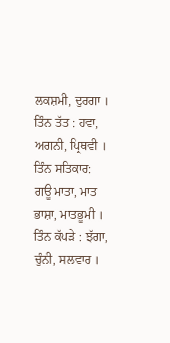ਲਕਸ਼ਮੀ, ਦੁਰਗਾ । ਤਿੰਨ ਤੱਤ : ਹਵਾ, ਅਗਨੀ, ਪ੍ਰਿਥਵੀ ।
ਤਿੰਨ ਸਤਿਕਾਰ: ਗਊ ਮਾਤਾ, ਮਾਤ ਭਾਸ਼ਾ, ਮਾਤਭੂਮੀ । ਤਿੰਨ ਕੱਪੜੇ : ਝੱਗਾ, ਚੁੰਨੀ, ਸਲਵਾਰ ।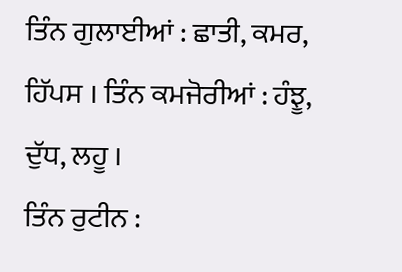ਤਿੰਨ ਗੁਲਾਈਆਂ : ਛਾਤੀ, ਕਮਰ, ਹਿੱਪਸ । ਤਿੰਨ ਕਮਜੋਰੀਆਂ : ਹੰਝੂ, ਦੁੱਧ, ਲਹੂ ।
ਤਿੰਨ ਰੁਟੀਨ :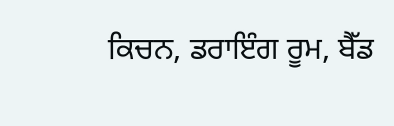ਕਿਚਨ, ਡਰਾਇੰਗ ਰੂਮ, ਬੈੱਡ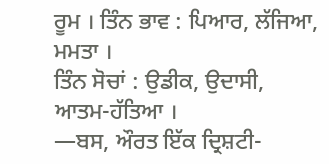ਰੂਮ । ਤਿੰਨ ਭਾਵ : ਪਿਆਰ, ਲੱਜਿਆ, ਮਮਤਾ ।
ਤਿੰਨ ਸੋਚਾਂ : ਉਡੀਕ, ਉਦਾਸੀ, ਆਤਮ-ਹੱਤਿਆ ।
—ਬਸ, ਔਰਤ ਇੱਕ ਦ੍ਰਿਸ਼ਟੀ-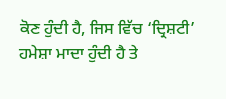ਕੋਣ ਹੁੰਦੀ ਹੈ, ਜਿਸ ਵਿੱਚ ‘ਦ੍ਰਿਸ਼ਟੀ’ ਹਮੇਸ਼ਾ ਮਾਦਾ ਹੁੰਦੀ ਹੈ ਤੇ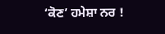‘ਕੋਣ’ ਹਮੇਸ਼ਾ ਨਰ !